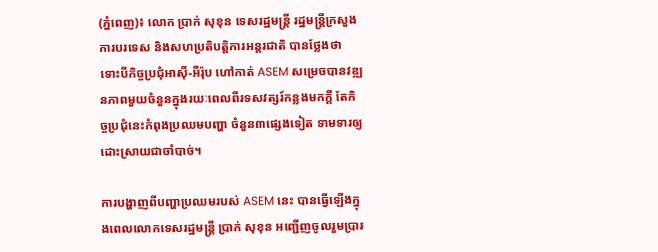(ភ្នំពេញ)៖ លោក ប្រាក់ សុខុន ទេសរដ្ឋមន្រ្តី រដ្ឋមន្រ្តីក្រសួងការបរទេស និងសហប្រតិបត្តិការអន្តរជាតិ បានថ្លែងថា ទោះបីកិច្ចប្រជុំអាស៊ី-អឺរ៉ុប ហៅកាត់ ASEM សម្រេចបានវឌ្ឍនភាពមួយចំនួនក្នុងរយៈពេលពីរទសវត្សរ៍កន្លងមកក្តី តែកិច្ចប្រជុំនេះកំពុងប្រឈមបញ្ហា ចំនួន៣ផ្សេងទៀត ទាមទារឲ្យដោះស្រាយជាចាំបាច់។

ការបង្ហាញពីបញ្ហាប្រឈមរបស់ ASEM នេះ បានធ្វើឡើងក្នុងពេលលោកទេសរដ្ឋមន្រ្តី ប្រាក់ សុខុន អញ្ជើញចូលរួមប្រារ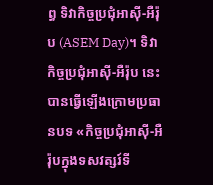ព្ធ ទិវាកិច្ចប្រជុំអាស៊ី-អឺរ៉ុប (ASEM Day)។ ទិវាកិច្ចប្រជុំអាស៊ី-អឺរ៉ុប នេះបានធ្វើឡើងក្រោមប្រធានបទ «កិច្ចប្រជុំអាស៊ី-អឺរ៉ុបក្នុងទសវត្សរ៍ទី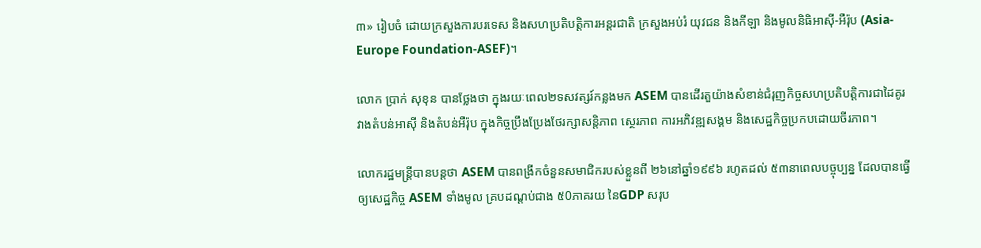៣» រៀបចំ ដោយក្រសួងការបរទេស និងសហប្រតិបត្តិការអន្តរជាតិ ក្រសួងអប់រំ យុវជន និងកីឡា និងមូលនិធិអាស៊ី-អឺរ៉ុប (Asia-Europe Foundation-ASEF)។

លោក ប្រាក់ សុខុន បានថ្លែងថា ក្នុងរយៈពេល២ទសវត្សរ៍កន្លងមក ASEM បានដើរតួយ៉ាងសំខាន់ជំរុញកិច្ចសហប្រតិបត្តិការជាដៃគូរវាងតំបន់អាស៊ី និងតំបន់អឺរ៉ុប ក្នុងកិច្ចប្រឹងប្រែងថែរក្សាសន្តិភាព ស្ថេរភាព ការអភិវឌ្ឍសង្គម និងសេដ្ឋកិច្ចប្រកបដោយចីរភាព។

លោករដ្ឋមន្រ្តីបានបន្តថា ASEM បានពង្រីកចំនួនសមាជិករបស់ខ្លួនពី ២៦នៅឆ្នាំ១៩៩៦ រហូតដល់ ៥៣នាពេលបច្ចុប្បន្ន ដែលបានធ្វើឲ្យសេដ្ឋកិច្ច ASEM ទាំងមូល គ្របដណ្តប់ជាង ៥0ភាគរយ នៃGDP សរុប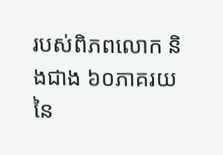របស់ពិភពលោក និងជាង ៦០ភាគរយ នៃ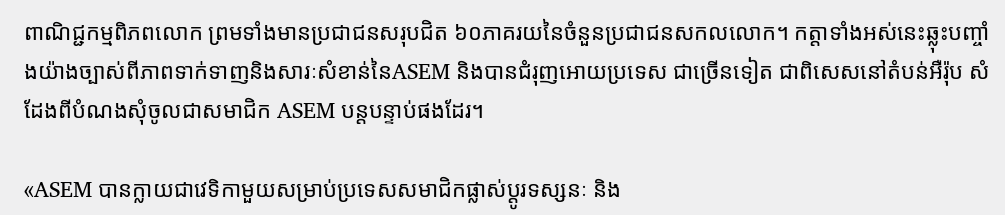ពាណិជ្ជកម្មពិភពលោក ព្រមទាំងមានប្រជាជនសរុបជិត ៦០ភាគរយនៃចំនួនប្រជាជនសកលលោក។ កត្តាទាំងអស់នេះឆ្លុះបញ្ចាំងយ៉ាងច្បាស់ពីភាពទាក់ទាញនិងសារៈសំខាន់នៃASEM និងបានជំរុញអោយប្រទេស ជាច្រើនទៀត ជាពិសេសនៅតំបន់អឺរ៉ុប សំដែងពីបំណងសុំចូលជាសមាជិក ASEM បន្តបន្ទាប់ផងដែរ។

«ASEM បានក្លាយជាវេទិកាមួយសម្រាប់ប្រទេសសមាជិកផ្លាស់ប្តូរទស្សនៈ និង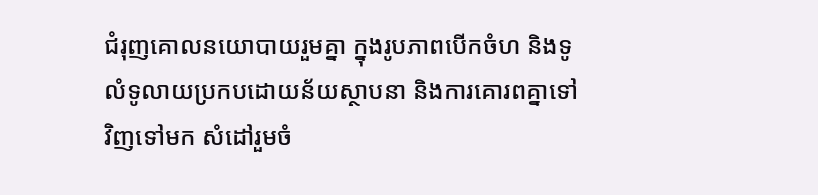ជំរុញគោលនយោបាយរួមគ្នា ក្នុងរូបភាពបើកចំហ និងទូលំទូលាយប្រកបដោយន័យស្ថាបនា និងការគោរពគ្នាទៅវិញទៅមក សំដៅរួមចំ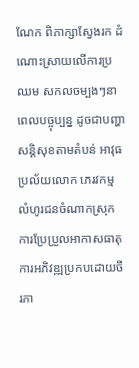ណែក ពិភាក្សាស្វែងរក ដំណោះស្រាយលើការប្រឈម សកលចម្បងៗនាពេលបច្ចុប្បន្ន ដូចជាបញ្ហាសន្តិសុខតាមតំបន់ អាវុធប្រល័យលោក ភេរវកម្ម លំហូរជនចំណាកស្រុក  ការប្រែប្រួលអាកាសធាតុ ការអភិវឌ្ឍប្រកបដោយចីរភា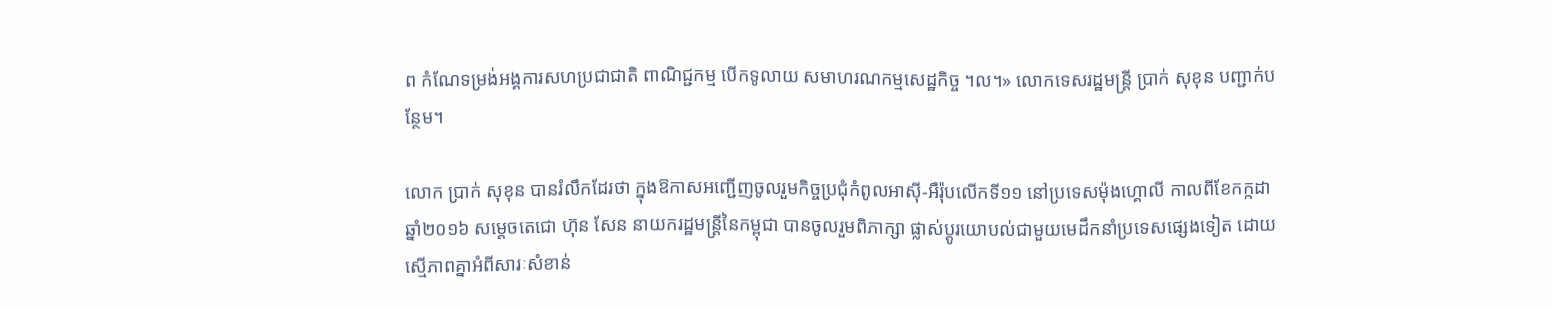ព កំណែទម្រង់អង្គការសហប្រជាជាតិ ពាណិជ្ជកម្ម បើកទូលាយ សមាហរណកម្មសេដ្ឋកិច្ច ។ល។» លោកទេសរដ្ឋមន្រ្តី ប្រាក់ សុខុន បញ្ជាក់បន្ថែម។

លោក ប្រាក់ សុខុន បានរំលឹកដែរថា ក្នុងឱកាសអញ្ជើញចូលរួមកិច្ចប្រជុំកំពូលអាស៊ី-អឺរ៉ុបលើកទី១១ នៅប្រទេសម៉ុងហ្គោលី កាលពីខែកក្កដា ឆ្នាំ២០១៦ សម្តេចតេជោ ហ៊ុន សែន នាយករដ្ឋមន្ត្រីនៃកម្ពុជា បានចូលរួមពិភាក្សា ផ្លាស់ប្តូរយោបល់ជាមួយមេដឹកនាំប្រទេសផ្សេងទៀត ដោយស្មើភាពគ្នាអំពីសារៈសំខាន់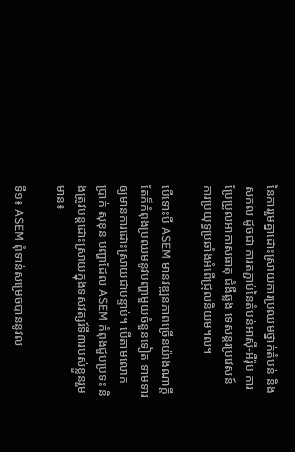នៃការរួមគ្នាដោះស្រាយការប្រឈមថ្នាក់តំបន់ និងសកល ដូចជា ការតភ្ជាប់នៃតំបន់អាស៊ី-អឺរ៉ុប ការប្រែប្រួលអាកាសធាតុ ជំងឺឆ្លង ទេសន្តរប្រវេសន៍ ការប្រយុទ្ធប្រឆាំងអំពើជ្រុលនិយម។ល។

បើទោះបី ASEM មានវឌ្ឍនភាពច្រើនយ៉ាងណាក្តី តែក៏កំពុងប្រឈមនូវបញ្ហាមួយចំនួនទៀត ទាមទារឲ្យមានការដោះស្រាយជាបន្ទាប់។ បើតាមលោក ប្រាក់ សុខុន បញ្ហាដែល ASEM កំពុងជួបប្រទះ និងត្រូវបន្តដោះស្រាយក្នុងទសវត្សរ៍ទី៣របស់ខ្លួនរួមមាន៖

ទី១៖ ASEM ពុំទាន់សម្រេចបាននូវល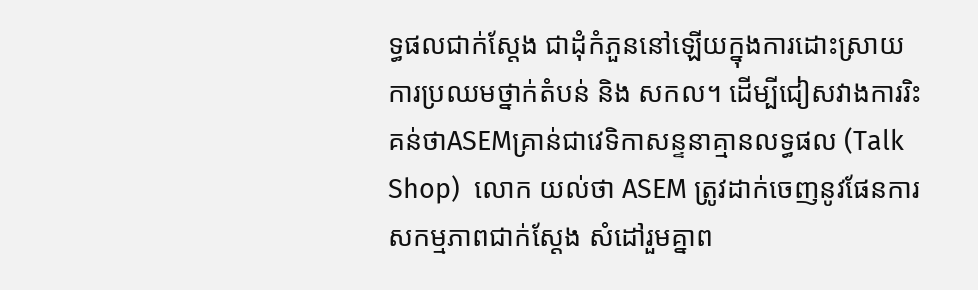ទ្ធផលជាក់ស្តែង ជាដុំកំភួននៅឡើយក្នុងការដោះស្រាយ ការប្រឈមថ្នាក់តំបន់ និង សកល។ ដើម្បីជៀសវាងការរិះគន់ថាASEMគ្រាន់ជាវេទិកាសន្ទនាគ្មានលទ្ធផល (Talk Shop)  លោក យល់ថា ASEM ត្រូវដាក់ចេញនូវផែនការសកម្មភាពជាក់ស្តែង សំដៅរួមគ្នាព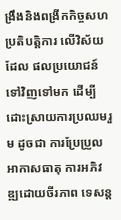ង្រឹងនិងពង្រីកកិច្ចសហប្រតិបត្តិការ លើវិស័យដែល ផលប្រយោជន៍ ទៅវិញទៅមក ដើម្បីដោះស្រាយការប្រឈមរួម ដូចជា ការប្រែប្រួលអាកាសធាតុ ការអភិវឌ្ឍដោយចីរភាព ទេសន្ត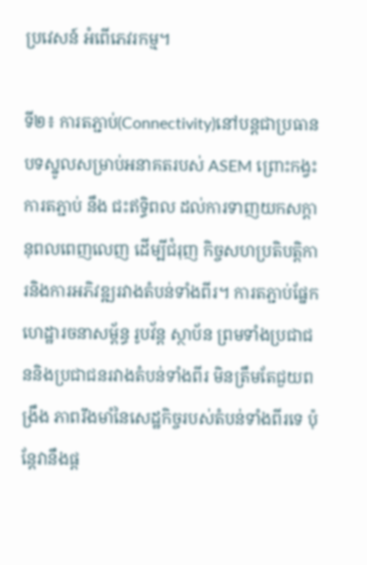ប្រវេសន៍ អំពើភេវរកម្ម។

ទី២៖ ការតភ្ជាប់(Connectivity)នៅបន្តជាប្រធានបទស្នូលសម្រាប់អនាគតរបស់ ASEM ព្រោះកង្វះការតភ្ជាប់ នឹង ជះឥទ្ធិពល ដល់ការទាញយកសក្តានុពលពេញលេញ ដើម្បីជំរុញ កិច្ចសហប្រតិបត្តិការនិងការអភិវឌ្ឍរវាងតំបន់ទាំងពីរ។ ការតភ្ជាប់ផ្នែកហេដ្ឋារចនាសម្ព័ន្ធ រូបវ័ន្ត ស្ថាប័ន ព្រមទាំងប្រជាជននិងប្រជាជនរវាងតំបន់ទាំងពីរ មិនត្រឹមតែជួយពង្រឹង ភាពរឹងមាំនៃសេដ្ឋកិច្ចរបស់តំបន់ទាំងពីរទេ ប៉ុន្តែវានឹងផ្ត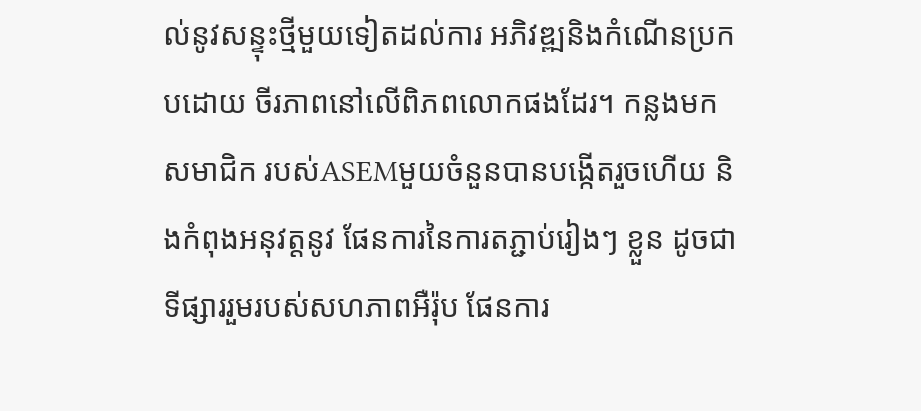ល់នូវសន្ទុះថ្មីមួយទៀតដល់ការ អភិវឌ្ឍនិងកំណើនប្រកបដោយ ចីរភាពនៅលើពិភពលោកផងដែរ។ កន្លងមក សមាជិក របស់ASEMមួយចំនួនបានបង្កើតរួចហើយ និងកំពុងអនុវត្តនូវ ផែនការនៃការតភ្ជាប់រៀងៗ ខ្លួន ដូចជា ទីផ្សាររួមរបស់សហភាពអឺរ៉ុប ផែនការ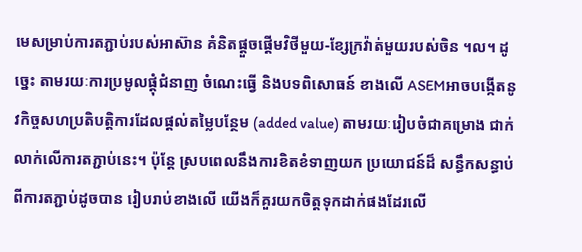មេសម្រាប់ការតភ្ជាប់របស់អាស៊ាន គំនិតផ្តួចផ្តើមវិថីមួយ-ខ្សែក្រវ៉ាត់មួយរបស់ចិន ។ល។ ដូច្នេះ តាមរយៈការប្រមូលផ្តុំជំនាញ ចំណេះធ្វើ និងបទពិសោធន៍ ខាងលើ ASEMអាចបង្កើតនូវកិច្ចសហប្រតិបត្តិការដែលផ្តល់តម្លៃបន្ថែម (added value) តាមរយៈរៀបចំជាគម្រោង ជាក់លាក់លើការតភ្ជាប់នេះ។ ប៉ុន្តែ ស្របពេលនឹងការខិតខំទាញយក ប្រយោជន៍ដ៏ សន្ធឹកសន្ធាប់ពីការតភ្ជាប់ដូចបាន រៀបរាប់ខាងលើ យើងក៏គួរយកចិត្តទុកដាក់ផងដែរលើ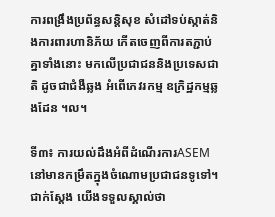ការពង្រឹងប្រព័ន្ធសន្តិសុខ សំដៅទប់ស្កាត់និងការពារហានិភ័យ កើតចេញពីការតភ្ជាប់គ្នាទាំងនោះ មកលើប្រជាជននិងប្រទេសជាតិ ដូចជាជំងឺឆ្លង អំពើភេវរកម្ម ឧក្រិដ្ឋកម្មឆ្លងដែន ។ល។

ទី៣៖ ការយល់ដឹងអំពីដំណើរការASEM នៅមានកម្រឹតក្នុងចំណោមប្រជាជនទូទៅ។ ជាក់ស្តែង យើងទទួលស្គាល់ថា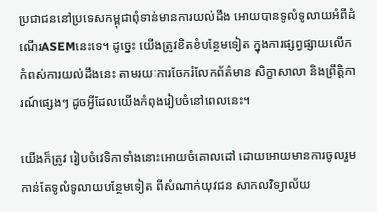ប្រជាជននៅប្រទេសកម្ពុជាពុំទាន់មានការយល់ដឹង អោយបានទូលំទូលាយអំពីដំណើរASEMនេះទេ។ ដូច្នេះ យើងត្រូវខិតខំបន្ថែមទៀត ក្នុងការផ្សព្វផ្សាយលើកកំពស់ការយល់ដឹងនេះ តាមរយៈការចែករំលែកព័ត៌មាន សិក្ខាសាលា និងព្រឹត្តិការណ៍ផ្សេងៗ ដូចអ្វីដែលយើងកំពុងរៀបចំនៅពេលនេះ។

យើងក៏ត្រូវ រៀបចំវេទិកាទាំងនោះអោយចំគោលដៅ ដោយអោយមានការចូលរួមកាន់តែទូលំទូលាយបន្ថែមទៀត ពីសំណាក់យុវជន សាកលវិទ្យាល័យ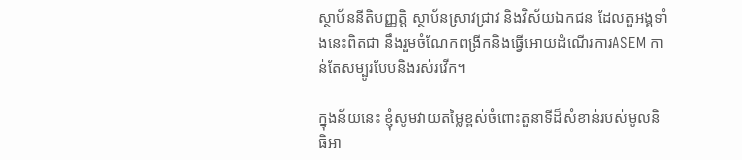ស្ថាប័ននីតិបញ្ញតិ្ត ស្ថាប័នស្រាវជ្រាវ និងវិស័យឯកជន ដែលតួអង្គទាំងនេះពិតជា នឹងរួមចំណែកពង្រីកនិងធ្វើអោយដំណើរការASEM កាន់តែសម្បូរបែបនិងរស់រវើក។

ក្នុងន័យនេះ ខ្ញុំសូមវាយតម្លៃខ្ពស់ចំពោះតួនាទីដ៏សំខាន់របស់មូលនិធិអា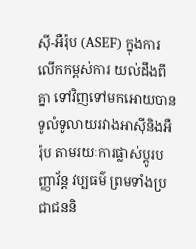ស៊ី-អឺរ៉ុប (ASEF) ក្នុងការលើកកម្ពស់ការ យល់ដឹងពីគ្នា ទៅវិញទៅមកអោយបានទូលំទូលាយរវាងអាស៊ីនិងអឺរ៉ុប តាមរយៈការផ្លាស់ប្តូរបញ្ញាវ័ន្ត វប្បធម៌ ព្រមទាំងប្រជាជននិ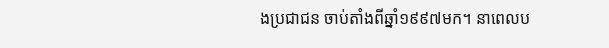ងប្រជាជន ចាប់តាំងពីឆ្នាំ១៩៩៧មក។ នាពេលប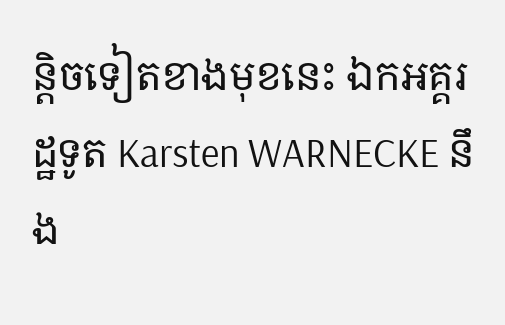ន្តិចទៀតខាងមុខនេះ ឯកអគ្គរដ្ឋទូត Karsten WARNECKE នឹង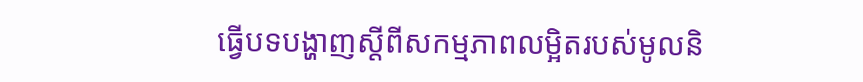ធ្វើបទបង្ហាញស្តីពីសកម្មភាពលម្អិតរបស់មូលនិ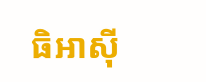ធិអាស៊ី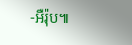-អឺរ៉ុប៕